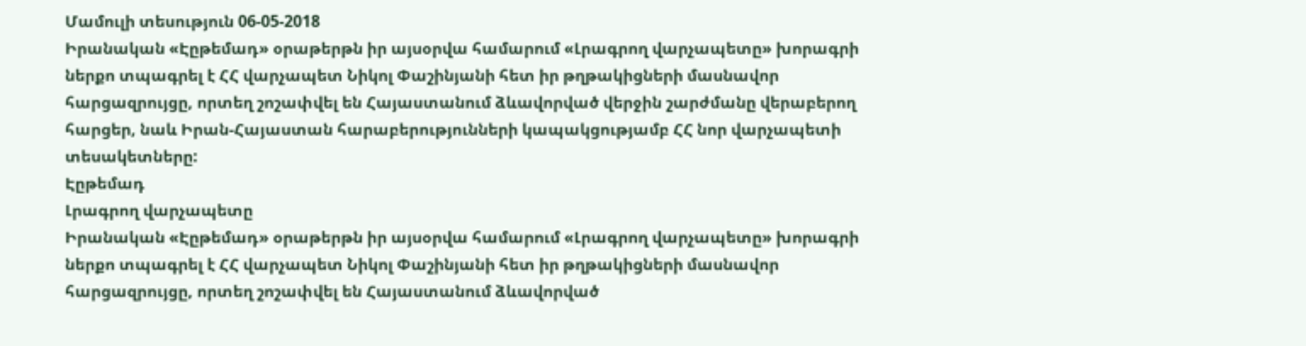Մամուլի տեսություն 06-05-2018
Իրանական «Էըթեմադ» օրաթերթն իր այսօրվա համարում «Լրագրող վարչապետը» խորագրի ներքո տպագրել է ՀՀ վարչապետ Նիկոլ Փաշինյանի հետ իր թղթակիցների մասնավոր հարցազրույցը, որտեղ շոշափվել են Հայաստանում ձևավորված վերջին շարժմանը վերաբերող հարցեր, նաև Իրան-Հայաստան հարաբերությունների կապակցությամբ ՀՀ նոր վարչապետի տեսակետները:
Էըթեմադ
Լրագրող վարչապետը
Իրանական «Էըթեմադ» օրաթերթն իր այսօրվա համարում «Լրագրող վարչապետը» խորագրի ներքո տպագրել է ՀՀ վարչապետ Նիկոլ Փաշինյանի հետ իր թղթակիցների մասնավոր հարցազրույցը, որտեղ շոշափվել են Հայաստանում ձևավորված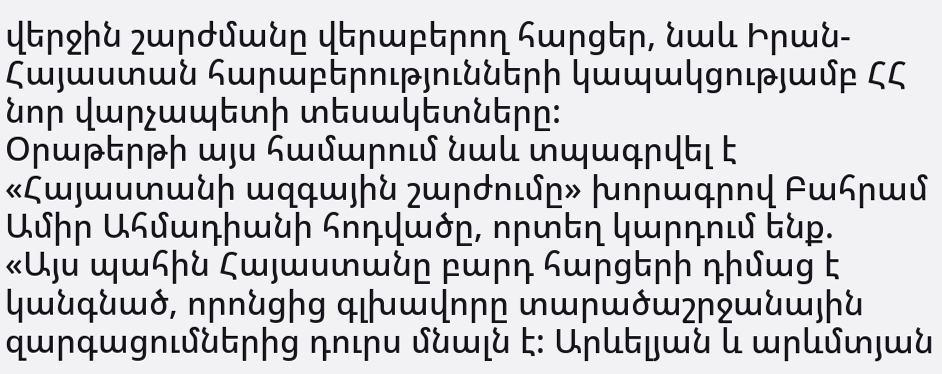վերջին շարժմանը վերաբերող հարցեր, նաև Իրան-Հայաստան հարաբերությունների կապակցությամբ ՀՀ նոր վարչապետի տեսակետները:
Օրաթերթի այս համարում նաև տպագրվել է «Հայաստանի ազգային շարժումը» խորագրով Բահրամ Ամիր Ահմադիանի հոդվածը, որտեղ կարդում ենք.
«Այս պահին Հայաստանը բարդ հարցերի դիմաց է կանգնած, որոնցից գլխավորը տարածաշրջանային զարգացումներից դուրս մնալն է: Արևելյան և արևմտյան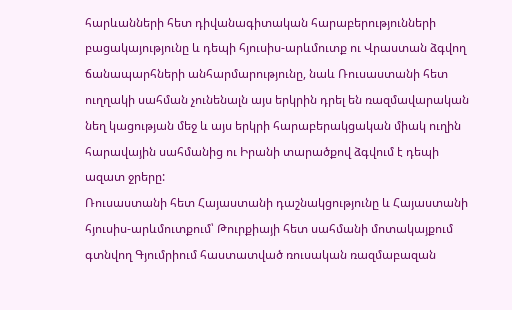հարևանների հետ դիվանագիտական հարաբերությունների բացակայությունը և դեպի հյուսիս-արևմուտք ու Վրաստան ձգվող ճանապարհների անհարմարությունը, նաև Ռուսաստանի հետ ուղղակի սահման չունենալն այս երկրին դրել են ռազմավարական նեղ կացության մեջ և այս երկրի հարաբերակցական միակ ուղին հարավային սահմանից ու Իրանի տարածքով ձգվում է դեպի ազատ ջրերը:
Ռուսաստանի հետ Հայաստանի դաշնակցությունը և Հայաստանի հյուսիս-արևմուտքում՝ Թուրքիայի հետ սահմանի մոտակայքում գտնվող Գյումրիում հաստատված ռուսական ռազմաբազան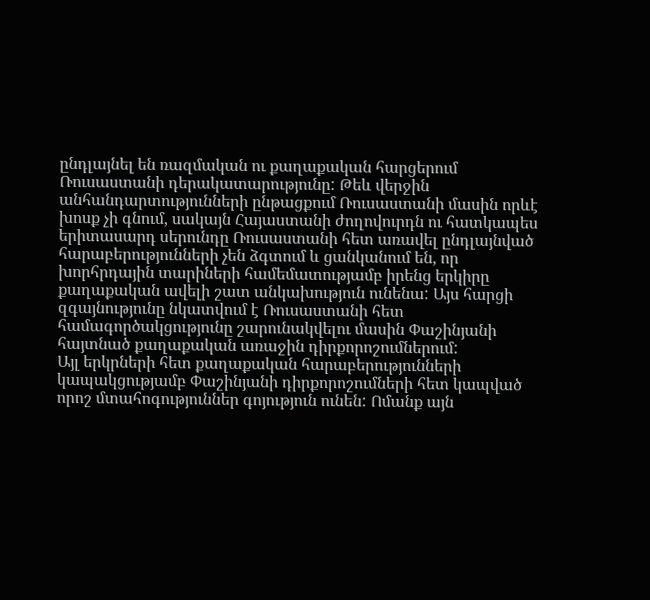ընդլայնել են ռազմական ու քաղաքական հարցերում Ռուսաստանի դերակատարությունը: Թեև վերջին անհանդարտությունների ընթացքում Ռուսաստանի մասին որևէ խոսք չի գնում, սակայն Հայաստանի ժողովուրդն ու հատկապես երիտասարդ սերունդը Ռուսաստանի հետ առավել ընդլայնված հարաբերությունների չեն ձգտում և ցանկանում են, որ խորհրդային տարիների համեմատությամբ իրենց երկիրը քաղաքական ավելի շատ անկախություն ունենա: Այս հարցի զգայնությունը նկատվում է Ռուսաստանի հետ համագործակցությունը շարունակվելու մասին Փաշինյանի հայտնած քաղաքական առաջին դիրքորոշումներում:
Այլ երկրների հետ քաղաքական հարաբերությունների կապակցությամբ Փաշինյանի դիրքորոշումների հետ կապված որոշ մտահոգություններ գոյություն ունեն: Ոմանք այն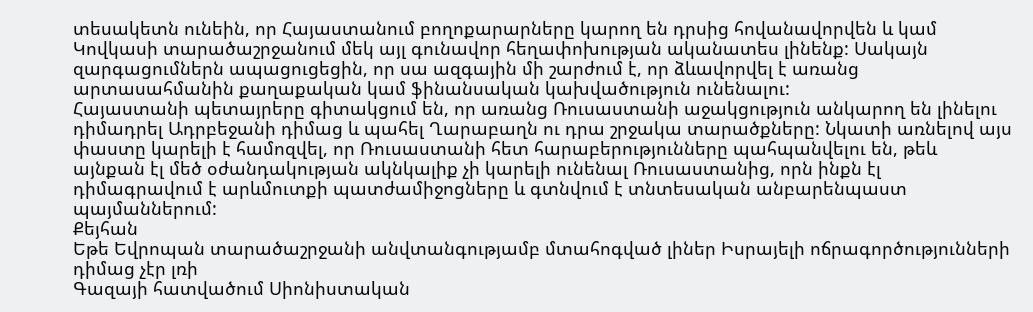տեսակետն ունեին, որ Հայաստանում բողոքարարները կարող են դրսից հովանավորվեն և կամ Կովկասի տարածաշրջանում մեկ այլ գունավոր հեղափոխության ականատես լինենք: Սակայն զարգացումներն ապացուցեցին, որ սա ազգային մի շարժում է, որ ձևավորվել է առանց արտասահմանին քաղաքական կամ ֆինանսական կախվածություն ունենալու:
Հայաստանի պետայրերը գիտակցում են, որ առանց Ռուսաստանի աջակցություն անկարող են լինելու դիմադրել Ադրբեջանի դիմաց և պահել Ղարաբաղն ու դրա շրջակա տարածքները: Նկատի առնելով այս փաստը կարելի է համոզվել, որ Ռուսաստանի հետ հարաբերությունները պահպանվելու են, թեև այնքան էլ մեծ օժանդակության ակնկալիք չի կարելի ունենալ Ռուսաստանից, որն ինքն էլ դիմագրավում է արևմուտքի պատժամիջոցները և գտնվում է տնտեսական անբարենպաստ պայմաններում:
Քեյհան
Եթե Եվրոպան տարածաշրջանի անվտանգությամբ մտահոգված լիներ Իսրայելի ոճրագործությունների դիմաց չէր լռի
Գազայի հատվածում Սիոնիստական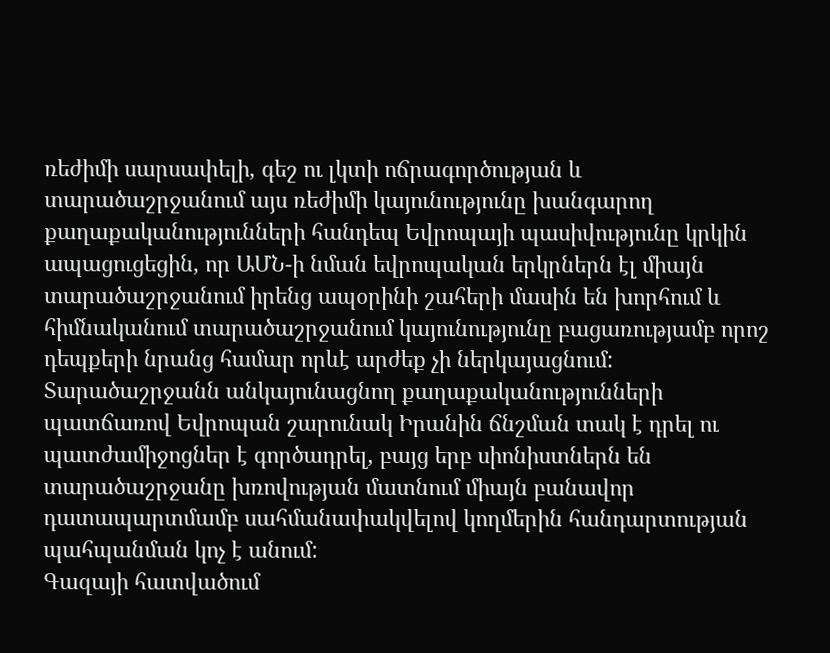ռեժիմի սարսափելի, գեշ ու լկտի ոճրագործության և տարածաշրջանում այս ռեժիմի կայունությունը խանգարող քաղաքականությունների հանդեպ Եվրոպայի պասիվությունը կրկին ապացուցեցին, որ ԱՄՆ-ի նման եվրոպական երկրներն էլ միայն տարածաշրջանում իրենց ապօրինի շահերի մասին են խորհում և հիմնականում տարածաշրջանում կայունությունը բացառությամբ որոշ դեպքերի նրանց համար որևէ արժեք չի ներկայացնում: Տարածաշրջանն անկայունացնող քաղաքականությունների պատճառով Եվրոպան շարունակ Իրանին ճնշման տակ է դրել ու պատժամիջոցներ է գործադրել, բայց երբ սիոնիստներն են տարածաշրջանը խռովության մատնում միայն բանավոր դատապարտմամբ սահմանափակվելով կողմերին հանդարտության պահպանման կոչ է անում:
Գազայի հատվածում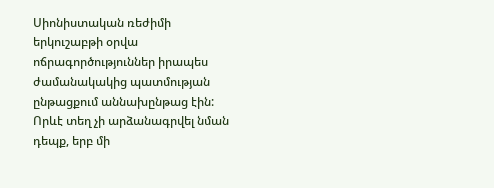Սիոնիստական ռեժիմի երկուշաբթի օրվա ոճրագործություններ իրապես ժամանակակից պատմության ընթացքում աննախընթաց էին: Որևէ տեղ չի արձանագրվել նման դեպք, երբ մի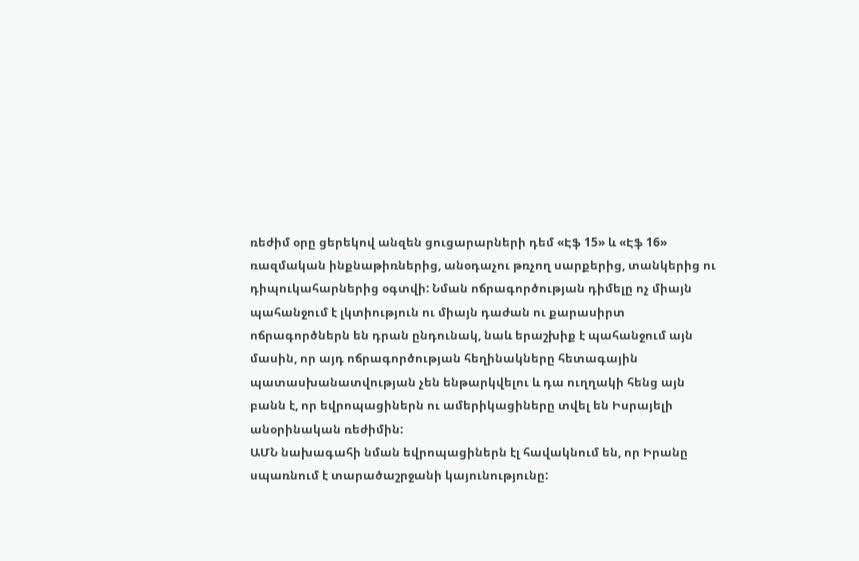ռեժիմ օրը ցերեկով անզեն ցուցարարների դեմ «Էֆ 15» և «Էֆ 16» ռազմական ինքնաթիռներից, անօդաչու թռչող սարքերից, տանկերից ու դիպուկահարներից օգտվի: Նման ոճրագործության դիմելը ոչ միայն պահանջում է լկտիություն ու միայն դաժան ու քարասիրտ ոճրագործներն են դրան ընդունակ, նաև երաշխիք է պահանջում այն մասին, որ այդ ոճրագործության հեղինակները հետագային պատասխանատվության չեն ենթարկվելու և դա ուղղակի հենց այն բանն է, որ եվրոպացիներն ու ամերիկացիները տվել են Իսրայելի անօրինական ռեժիմին:
ԱՄՆ նախագահի նման եվրոպացիներն էլ հավակնում են, որ Իրանը սպառնում է տարածաշրջանի կայունությունը: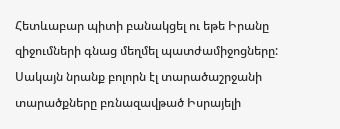Հետևաբար պիտի բանակցել ու եթե Իրանը զիջումների գնաց մեղմել պատժամիջոցները: Սակայն նրանք բոլորն էլ տարածաշրջանի տարածքները բռնազավթած Իսրայելի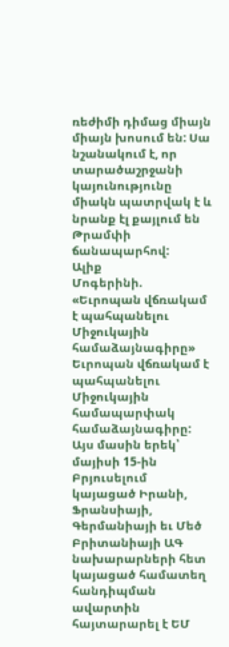ռեժիմի դիմաց միայն միայն խոսում են: Սա նշանակում է, որ տարածաշրջանի կայունությունը միակն պատրվակ է և նրանք էլ քայլում են Թրամփի ճանապարհով:
Ալիք
Մոգերինի. «Եւրոպան վճռակամ է պահպանելու Միջուկային համաձայնագիրը»
Եւրոպան վճռակամ է պահպանելու Միջուկային համապարփակ համաձայնագիրը: Այս մասին երեկ՝ մայիսի 15-ին Բրյուսելում կայացած Իրանի, Ֆրանսիայի, Գերմանիայի եւ Մեծ Բրիտանիայի ԱԳ նախարարների հետ կայացած համատեղ հանդիպման ավարտին հայտարարել է ԵՄ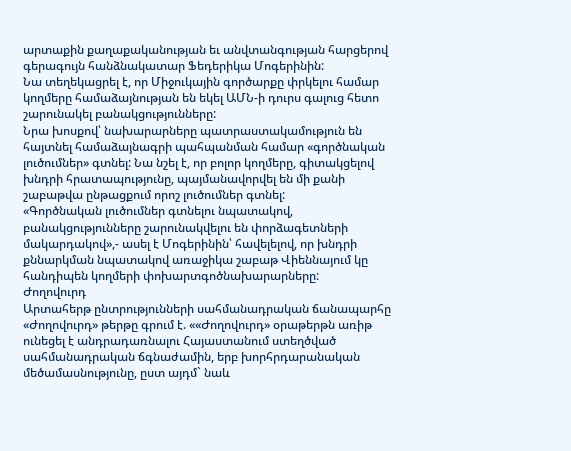արտաքին քաղաքականության եւ անվտանգության հարցերով գերագույն հանձնակատար Ֆեդերիկա Մոգերինին:
Նա տեղեկացրել է, որ Միջուկային գործարքը փրկելու համար կողմերը համաձայնության են եկել ԱՄՆ-ի դուրս գալուց հետո շարունակել բանակցությունները:
Նրա խոսքով՝ նախարարները պատրաստակամություն են հայտնել համաձայնագրի պահպանման համար «գործնական լուծումներ» գտնել: Նա նշել է, որ բոլոր կողմերը, գիտակցելով խնդրի հրատապությունը, պայմանավորվել են մի քանի շաբաթվա ընթացքում որոշ լուծումներ գտնել:
«Գործնական լուծումներ գտնելու նպատակով, բանակցությունները շարունակվելու են փորձագետների մակարդակով»,- ասել է Մոգերինին՝ հավելելով, որ խնդրի քննարկման նպատակով առաջիկա շաբաթ Վիեննայում կը հանդիպեն կողմերի փոխարտգոծնախարարները:
Ժողովուրդ
Արտահերթ ընտրությունների սահմանադրական ճանապարհը
«Ժողովուրդ» թերթը գրում է. ««Ժողովուրդ» օրաթերթն առիթ ունեցել է անդրադառնալու Հայաստանում ստեղծված սահմանադրական ճգնաժամին, երբ խորհրդարանական մեծամասնությունը, ըստ այդմ` նաև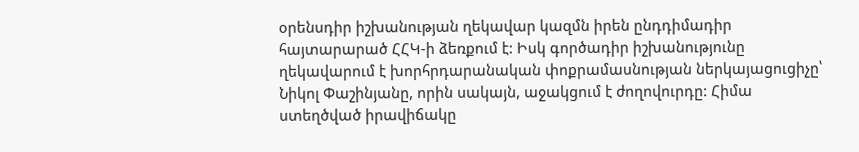օրենսդիր իշխանության ղեկավար կազմն իրեն ընդդիմադիր հայտարարած ՀՀԿ-ի ձեռքում է: Իսկ գործադիր իշխանությունը ղեկավարում է խորհրդարանական փոքրամասնության ներկայացուցիչը՝ Նիկոլ Փաշինյանը, որին սակայն, աջակցում է ժողովուրդը: Հիմա ստեղծված իրավիճակը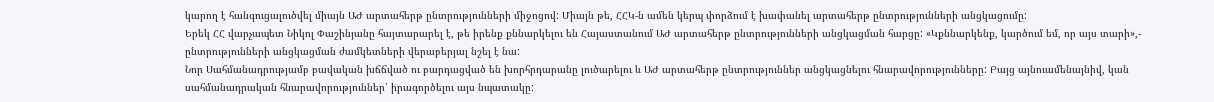կարող է հանգուցալուծվել միայն ԱԺ արտահերթ ընտրությունների միջոցով: Միայն թե, ՀՀԿ-ն ամեն կերպ փորձում է խափանել արտահերթ ընտրությունների անցկացումը:
Երեկ ՀՀ վարչապետ Նիկոլ Փաշինյանը հայտարարել է, թե իրենք քննարկելու են Հայաստանում ԱԺ արտահերթ ընտրությունների անցկացման հարցը: «Կքննարկենք, կարծում եմ, որ այս տարի»,- ընտրությունների անցկացման ժամկետների վերաբերյալ նշել է նա:
Նոր Սահմանադրությամբ բավական խճճված ու բարդացված են խորհրդարանը լուծարելու և ԱԺ արտահերթ ընտրություններ անցկացնելու հնարավորությունները: Բայց այնուամենայնիվ, կան սահմանադրական հնարավորություններ՝ իրագործելու այս նպատակը: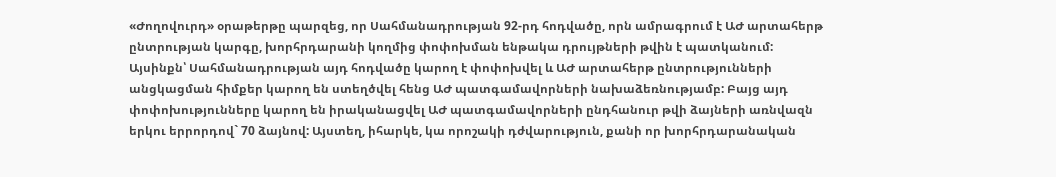«Ժողովուրդ» օրաթերթը պարզեց, որ Սահմանադրության 92-րդ հոդվածը, որն ամրագրում է ԱԺ արտահերթ ընտրության կարգը, խորհրդարանի կողմից փոփոխման ենթակա դրույթների թվին է պատկանում: Այսինքն՝ Սահմանադրության այդ հոդվածը կարող է փոփոխվել և ԱԺ արտահերթ ընտրությունների անցկացման հիմքեր կարող են ստեղծվել հենց ԱԺ պատգամավորների նախաձեռնությամբ: Բայց այդ փոփոխությունները կարող են իրականացվել ԱԺ պատգամավորների ընդհանուր թվի ձայների առնվազն երկու երրորդով` 70 ձայնով: Այստեղ, իհարկե, կա որոշակի դժվարություն, քանի որ խորհրդարանական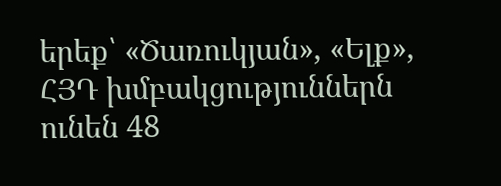երեք՝ «Ծառուկյան», «Ելք», ՀՅԴ խմբակցություններն ունեն 48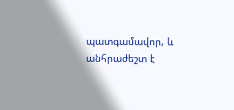պատգամավոր, և անհրաժեշտ է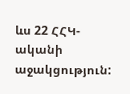ևս 22 ՀՀԿ-ականի աջակցություն: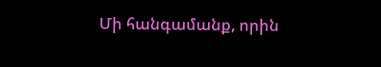Մի հանգամանք, որին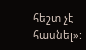հեշտ չէ հասնել»: